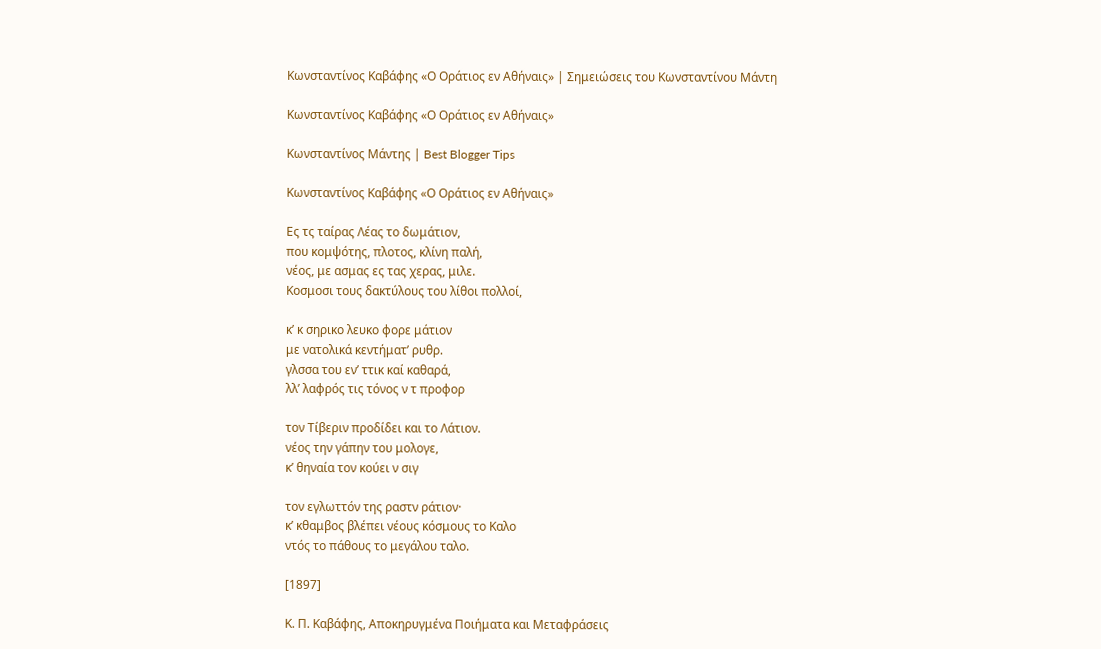Κωνσταντίνος Καβάφης «Ο Οράτιος εν Αθήναις» | Σημειώσεις του Κωνσταντίνου Μάντη

Κωνσταντίνος Καβάφης «Ο Οράτιος εν Αθήναις»

Κωνσταντίνος Μάντης | Best Blogger Tips

Κωνσταντίνος Καβάφης «Ο Οράτιος εν Αθήναις»

Ες τς ταίρας Λέας το δωμάτιον,
που κομψότης, πλοτος, κλίνη παλή,
νέος, με ασμας ες τας χερας, μιλε.
Κοσμοσι τους δακτύλους του λίθοι πολλοί,

κ’ κ σηρικο λευκο φορε μάτιον
με νατολικά κεντήματ’ ρυθρ.
γλσσα του εν’ ττικ καί καθαρά,
λλ’ λαφρός τις τόνος ν τ προφορ

τον Τίβεριν προδίδει και το Λάτιον.
νέος την γάπην του μολογε,
κ’ θηναία τον κούει ν σιγ

τον εγλωττόν της ραστν ράτιον·
κ’ κθαμβος βλέπει νέους κόσμους το Καλο
ντός το πάθους το μεγάλου ταλο.

[1897]

Κ. Π. Καβάφης, Αποκηρυγμένα Ποιήματα και Μεταφράσεις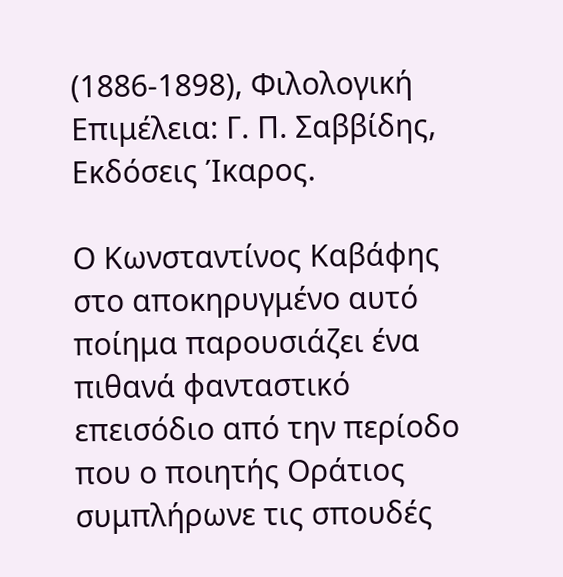(1886-1898), Φιλολογική Επιμέλεια: Γ. Π. Σαββίδης, Εκδόσεις Ίκαρος.

Ο Κωνσταντίνος Καβάφης στο αποκηρυγμένο αυτό ποίημα παρουσιάζει ένα πιθανά φανταστικό επεισόδιο από την περίοδο που ο ποιητής Οράτιος συμπλήρωνε τις σπουδές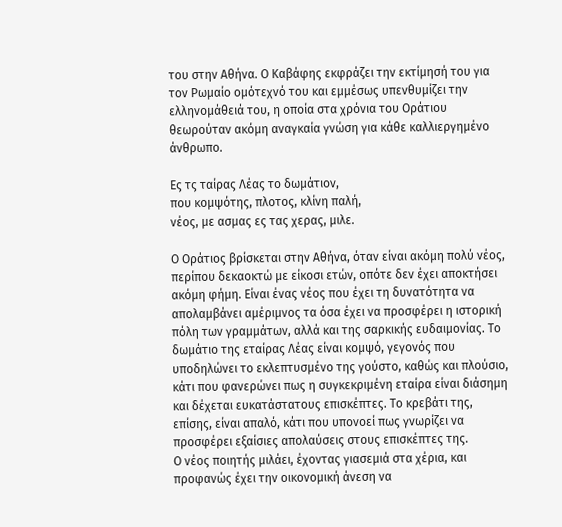του στην Αθήνα. Ο Καβάφης εκφράζει την εκτίμησή του για τον Ρωμαίο ομότεχνό του και εμμέσως υπενθυμίζει την ελληνομάθειά του, η οποία στα χρόνια του Οράτιου θεωρούταν ακόμη αναγκαία γνώση για κάθε καλλιεργημένο άνθρωπο.

Ες τς ταίρας Λέας το δωμάτιον,
που κομψότης, πλοτος, κλίνη παλή,
νέος, με ασμας ες τας χερας, μιλε.

Ο Οράτιος βρίσκεται στην Αθήνα, όταν είναι ακόμη πολύ νέος, περίπου δεκαοκτώ με είκοσι ετών, οπότε δεν έχει αποκτήσει ακόμη φήμη. Είναι ένας νέος που έχει τη δυνατότητα να απολαμβάνει αμέριμνος τα όσα έχει να προσφέρει η ιστορική πόλη των γραμμάτων, αλλά και της σαρκικής ευδαιμονίας. Το δωμάτιο της εταίρας Λέας είναι κομψό, γεγονός που υποδηλώνει το εκλεπτυσμένο της γούστο, καθώς και πλούσιο, κάτι που φανερώνει πως η συγκεκριμένη εταίρα είναι διάσημη και δέχεται ευκατάστατους επισκέπτες. Το κρεβάτι της, επίσης, είναι απαλό, κάτι που υπονοεί πως γνωρίζει να προσφέρει εξαίσιες απολαύσεις στους επισκέπτες της.
Ο νέος ποιητής μιλάει, έχοντας γιασεμιά στα χέρια, και προφανώς έχει την οικονομική άνεση να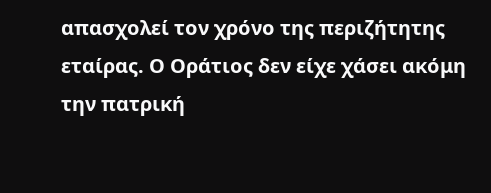απασχολεί τον χρόνο της περιζήτητης εταίρας. Ο Οράτιος δεν είχε χάσει ακόμη την πατρική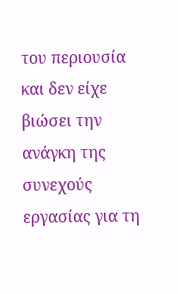του περιουσία και δεν είχε βιώσει την ανάγκη της συνεχούς εργασίας για τη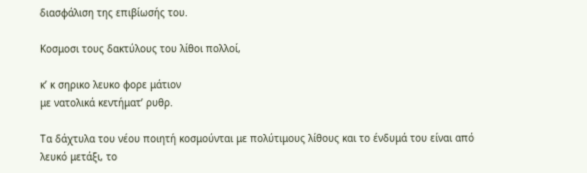διασφάλιση της επιβίωσής του.

Κοσμοσι τους δακτύλους του λίθοι πολλοί,

κ’ κ σηρικο λευκο φορε μάτιον
με νατολικά κεντήματ’ ρυθρ.

Τα δάχτυλα του νέου ποιητή κοσμούνται με πολύτιμους λίθους και το ένδυμά του είναι από λευκό μετάξι, το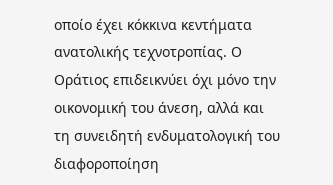οποίο έχει κόκκινα κεντήματα ανατολικής τεχνοτροπίας. Ο Οράτιος επιδεικνύει όχι μόνο την οικονομική του άνεση, αλλά και τη συνειδητή ενδυματολογική του διαφοροποίηση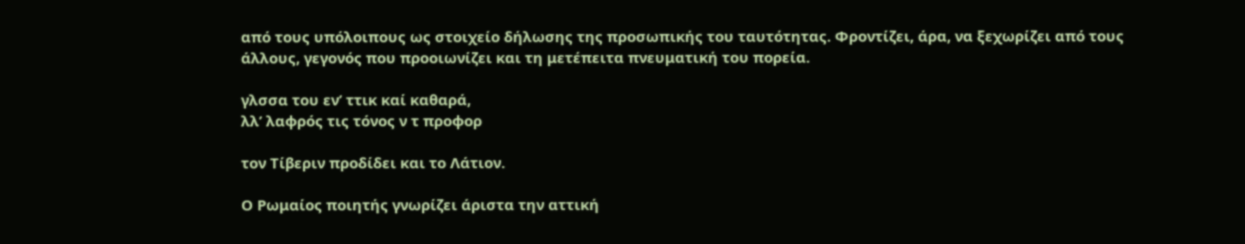από τους υπόλοιπους ως στοιχείο δήλωσης της προσωπικής του ταυτότητας. Φροντίζει, άρα, να ξεχωρίζει από τους άλλους, γεγονός που προοιωνίζει και τη μετέπειτα πνευματική του πορεία.

γλσσα του εν’ ττικ καί καθαρά,
λλ’ λαφρός τις τόνος ν τ προφορ

τον Τίβεριν προδίδει και το Λάτιον.

Ο Ρωμαίος ποιητής γνωρίζει άριστα την αττική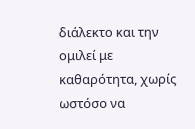διάλεκτο και την ομιλεί με καθαρότητα, χωρίς ωστόσο να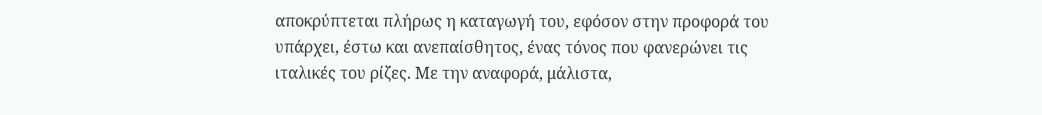αποκρύπτεται πλήρως η καταγωγή του, εφόσον στην προφορά του υπάρχει, έστω και ανεπαίσθητος, ένας τόνος που φανερώνει τις ιταλικές του ρίζες. Με την αναφορά, μάλιστα,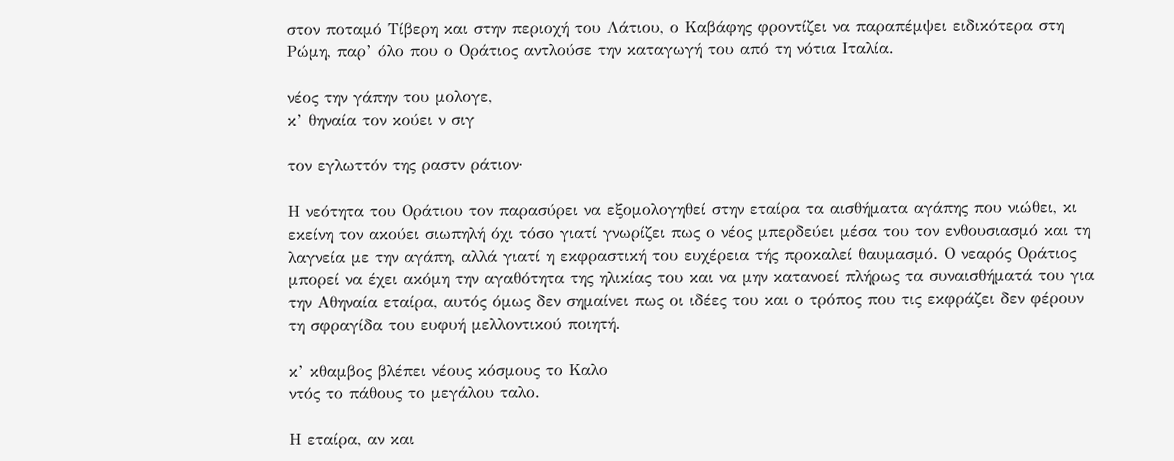στον ποταμό Τίβερη και στην περιοχή του Λάτιου, ο Καβάφης φροντίζει να παραπέμψει ειδικότερα στη Ρώμη, παρ’ όλο που ο Οράτιος αντλούσε την καταγωγή του από τη νότια Ιταλία.

νέος την γάπην του μολογε,
κ’ θηναία τον κούει ν σιγ

τον εγλωττόν της ραστν ράτιον·

Η νεότητα του Οράτιου τον παρασύρει να εξομολογηθεί στην εταίρα τα αισθήματα αγάπης που νιώθει, κι εκείνη τον ακούει σιωπηλή όχι τόσο γιατί γνωρίζει πως ο νέος μπερδεύει μέσα του τον ενθουσιασμό και τη λαγνεία με την αγάπη, αλλά γιατί η εκφραστική του ευχέρεια τής προκαλεί θαυμασμό. Ο νεαρός Οράτιος μπορεί να έχει ακόμη την αγαθότητα της ηλικίας του και να μην κατανοεί πλήρως τα συναισθήματά του για την Αθηναία εταίρα, αυτός όμως δεν σημαίνει πως οι ιδέες του και ο τρόπος που τις εκφράζει δεν φέρουν τη σφραγίδα του ευφυή μελλοντικού ποιητή.

κ’ κθαμβος βλέπει νέους κόσμους το Καλο
ντός το πάθους το μεγάλου ταλο.

Η εταίρα, αν και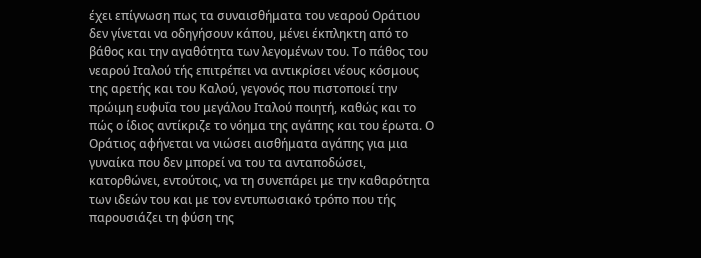έχει επίγνωση πως τα συναισθήματα του νεαρού Οράτιου δεν γίνεται να οδηγήσουν κάπου, μένει έκπληκτη από το βάθος και την αγαθότητα των λεγομένων του. Το πάθος του νεαρού Ιταλού τής επιτρέπει να αντικρίσει νέους κόσμους της αρετής και του Καλού, γεγονός που πιστοποιεί την πρώιμη ευφυΐα του μεγάλου Ιταλού ποιητή, καθώς και το πώς ο ίδιος αντίκριζε το νόημα της αγάπης και του έρωτα. Ο Οράτιος αφήνεται να νιώσει αισθήματα αγάπης για μια γυναίκα που δεν μπορεί να του τα ανταποδώσει, κατορθώνει, εντούτοις, να τη συνεπάρει με την καθαρότητα των ιδεών του και με τον εντυπωσιακό τρόπο που τής παρουσιάζει τη φύση της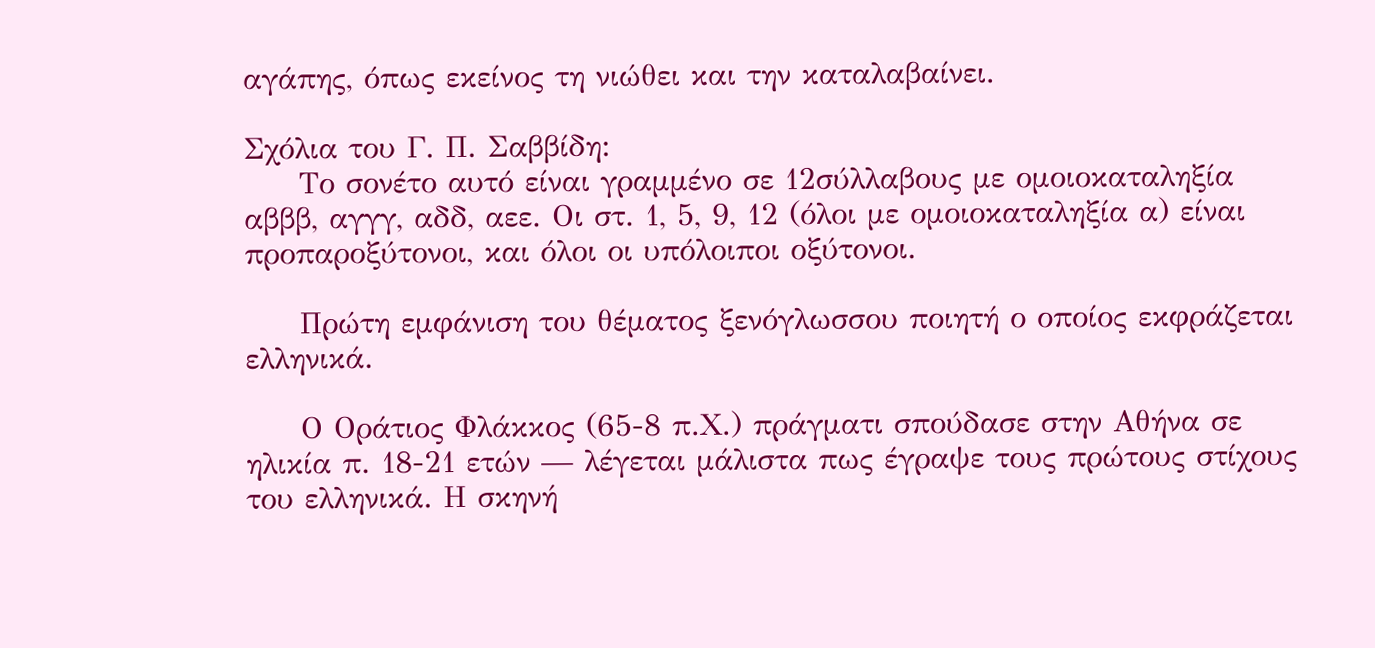αγάπης, όπως εκείνος τη νιώθει και την καταλαβαίνει.

Σχόλια του Γ. Π. Σαββίδη:
     Το σονέτο αυτό είναι γραμμένο σε 12σύλλαβους με ομοιοκαταληξία αβββ, αγγγ, αδδ, αεε. Οι στ. 1, 5, 9, 12 (όλοι με ομοιοκαταληξία α) είναι προπαροξύτονοι, και όλοι οι υπόλοιποι οξύτονοι.

     Πρώτη εμφάνιση του θέματος ξενόγλωσσου ποιητή ο οποίος εκφράζεται ελληνικά.

     Ο Οράτιος Φλάκκος (65-8 π.Χ.) πράγματι σπούδασε στην Αθήνα σε ηλικία π. 18-21 ετών — λέγεται μάλιστα πως έγραψε τους πρώτους στίχους του ελληνικά. Η σκηνή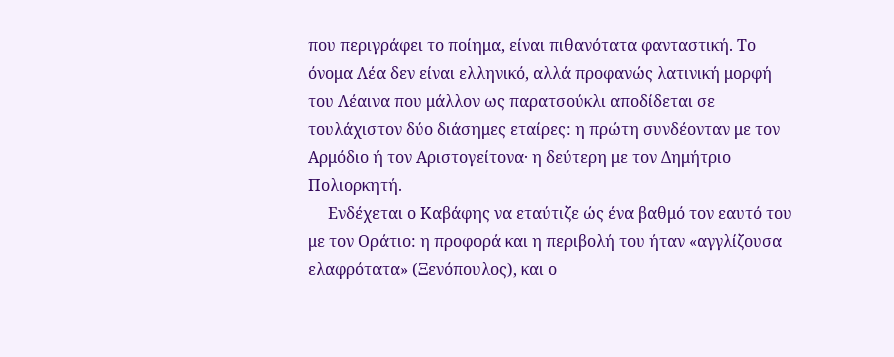που περιγράφει το ποίημα, είναι πιθανότατα φανταστική. Το όνομα Λέα δεν είναι ελληνικό, αλλά προφανώς λατινική μορφή του Λέαινα που μάλλον ως παρατσούκλι αποδίδεται σε τουλάχιστον δύο διάσημες εταίρες: η πρώτη συνδέονταν με τον Αρμόδιο ή τον Αριστογείτονα· η δεύτερη με τον Δημήτριο Πολιορκητή.
     Ενδέχεται ο Καβάφης να εταύτιζε ώς ένα βαθμό τον εαυτό του με τον Οράτιο: η προφορά και η περιβολή του ήταν «αγγλίζουσα ελαφρότατα» (Ξενόπουλος), και ο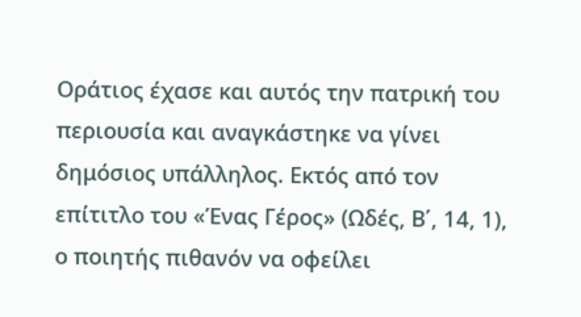Οράτιος έχασε και αυτός την πατρική του περιουσία και αναγκάστηκε να γίνει δημόσιος υπάλληλος. Εκτός από τον επίτιτλο του «Ένας Γέρος» (Ωδές, Β΄, 14, 1), ο ποιητής πιθανόν να οφείλει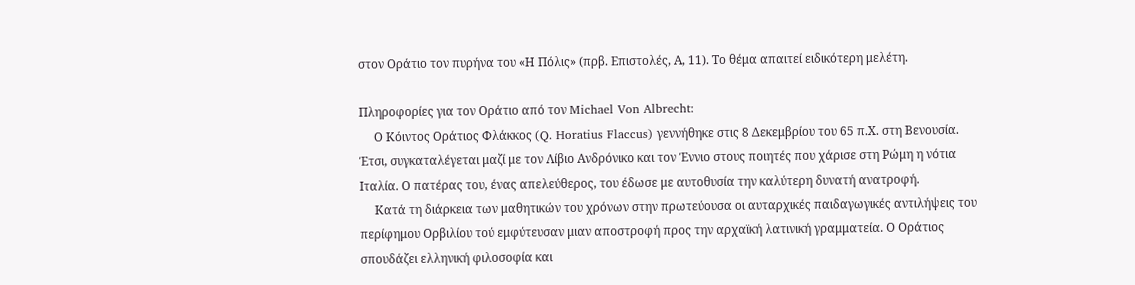στον Οράτιο τον πυρήνα του «Η Πόλις» (πρβ. Επιστολές, Α, 11). Το θέμα απαιτεί ειδικότερη μελέτη.

Πληροφορίες για τον Οράτιο από τον Michael Von Albrecht:
     Ο Κόιντος Οράτιος Φλάκκος (Q. Horatius Flaccus) γεννήθηκε στις 8 Δεκεμβρίου του 65 π.Χ. στη Βενουσία. Έτσι, συγκαταλέγεται μαζί με τον Λίβιο Ανδρόνικο και τον Έννιο στους ποιητές που χάρισε στη Ρώμη η νότια Ιταλία. Ο πατέρας του, ένας απελεύθερος, του έδωσε με αυτοθυσία την καλύτερη δυνατή ανατροφή.
     Κατά τη διάρκεια των μαθητικών του χρόνων στην πρωτεύουσα οι αυταρχικές παιδαγωγικές αντιλήψεις του περίφημου Ορβιλίου τού εμφύτευσαν μιαν αποστροφή προς την αρχαϊκή λατινική γραμματεία. Ο Οράτιος σπουδάζει ελληνική φιλοσοφία και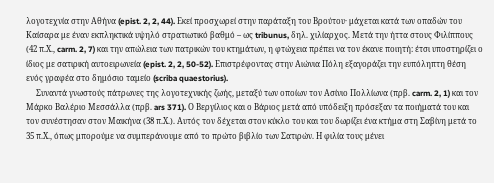λογοτεχνία στην Αθήνα (epist. 2, 2, 44). Εκεί προσχωρεί στην παράταξη του Βρούτου· μάχεται κατά των οπαδών του Καίσαρα με έναν εκπληκτικά υψηλό στρατιωτικό βαθμό – ως tribunus, δηλ. χιλίαρχος. Μετά την ήττα στους Φιλίππους (42 π.Χ., carm. 2, 7) και την απώλεια των πατρικών του κτημάτων, η φτώχεια πρέπει να τον έκανε ποιητή: έτσι υποστηρίζει ο ίδιος με σατιρική αυτοειρωνεία (epist. 2, 2, 50-52). Επιστρέφοντας στην Αιώνια Πόλη εξαγοράζει την ευπόληπτη θέση ενός γραφέα στο δημόσιο ταμείο (scriba quaestorius).
     Συναντά γνωστούς πάτρωνες της λογοτεχνικής ζωής, μεταξύ των οποίων τον Ασίνιο Πολλίωνα (πρβ. carm. 2, 1) και τον Μάρκο Βαλέριο Μεσσάλλα (πρβ. ars 371). Ο Βεργίλιος και ο Βάριος μετά από υπόδειξη πρόσεξαν τα ποιήματά του και τον συνέστησαν στον Μαικήνα (38 π.Χ.). Αυτός τον δέχεται στον κύκλο του και του δωρίζει ένα κτήμα στη Σαβίνη μετά το 35 π.Χ., όπως μπορούμε να συμπεράνουμε από το πρώτο βιβλίο των Σατιρών. Η φιλία τους μένει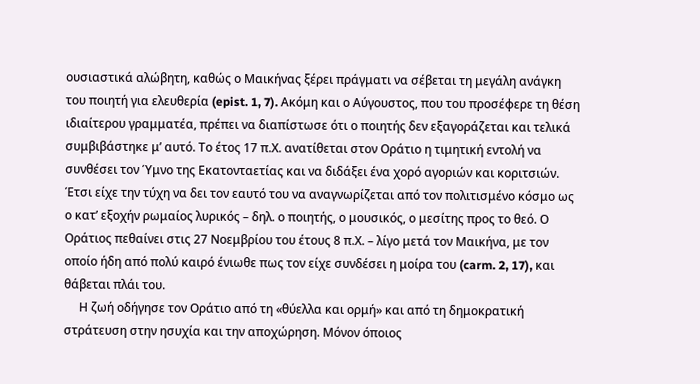ουσιαστικά αλώβητη, καθώς ο Μαικήνας ξέρει πράγματι να σέβεται τη μεγάλη ανάγκη του ποιητή για ελευθερία (epist. 1, 7). Ακόμη και ο Αύγουστος, που του προσέφερε τη θέση ιδιαίτερου γραμματέα, πρέπει να διαπίστωσε ότι ο ποιητής δεν εξαγοράζεται και τελικά συμβιβάστηκε μ’ αυτό. Το έτος 17 π.Χ. ανατίθεται στον Οράτιο η τιμητική εντολή να συνθέσει τον Ύμνο της Εκατονταετίας και να διδάξει ένα χορό αγοριών και κοριτσιών. Έτσι είχε την τύχη να δει τον εαυτό του να αναγνωρίζεται από τον πολιτισμένο κόσμο ως ο κατ’ εξοχήν ρωμαίος λυρικός – δηλ. ο ποιητής, ο μουσικός, ο μεσίτης προς το θεό. Ο Οράτιος πεθαίνει στις 27 Νοεμβρίου του έτους 8 π.Χ. – λίγο μετά τον Μαικήνα, με τον οποίο ήδη από πολύ καιρό ένιωθε πως τον είχε συνδέσει η μοίρα του (carm. 2, 17), και θάβεται πλάι του.
     Η ζωή οδήγησε τον Οράτιο από τη «θύελλα και ορμή» και από τη δημοκρατική στράτευση στην ησυχία και την αποχώρηση. Μόνον όποιος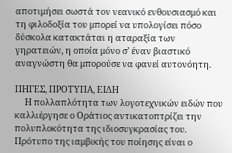αποτιμήσει σωστά τον νεανικό ενθουσιασμό και τη φιλοδοξία του μπορεί να υπολογίσει πόσο δύσκολα κατακτάται η αταραξία των γηρατειών, η οποία μόνο σ’ έναν βιαστικό αναγνώστη θα μπορούσε να φανεί αυτονόητη.

ΠΗΓΕΣ, ΠΡΟΤΥΠΑ, ΕΙΔΗ
     Η πολλαπλότητα των λογοτεχνικών ειδών που καλλιέργησε ο Οράτιος αντικατοπτρίζει την πολυπλοκότητα της ιδιοσυγκρασίας του. Πρότυπο της ιαμβικής του ποίησης είναι ο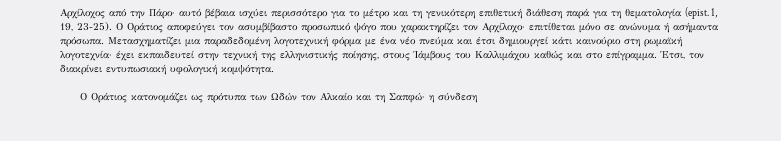Αρχίλοχος από την Πάρο· αυτό βέβαια ισχύει περισσότερο για το μέτρο και τη γενικότερη επιθετική διάθεση παρά για τη θεματολογία (epist. 1, 19, 23-25). Ο Οράτιος αποφεύγει τον ασυμβίβαστο προσωπικό ψόγο που χαρακτηρίζει τον Αρχίλοχο· επιτίθεται μόνο σε ανώνυμα ή ασήμαντα πρόσωπα. Μετασχηματίζει μια παραδεδομένη λογοτεχνική φόρμα με ένα νέο πνεύμα και έτσι δημιουργεί κάτι καινούριο στη ρωμαϊκή λογοτεχνία· έχει εκπαιδευτεί στην τεχνική της ελληνιστικής ποίησης, στους Ίάμβους του Καλλιμάχου καθώς και στο επίγραμμα. Έτσι, τον διακρίνει εντυπωσιακή υφολογική κομψότητα.

     Ο Οράτιος κατονομάζει ως πρότυπα των Ωδών τον Αλκαίο και τη Σαπφώ· η σύνδεση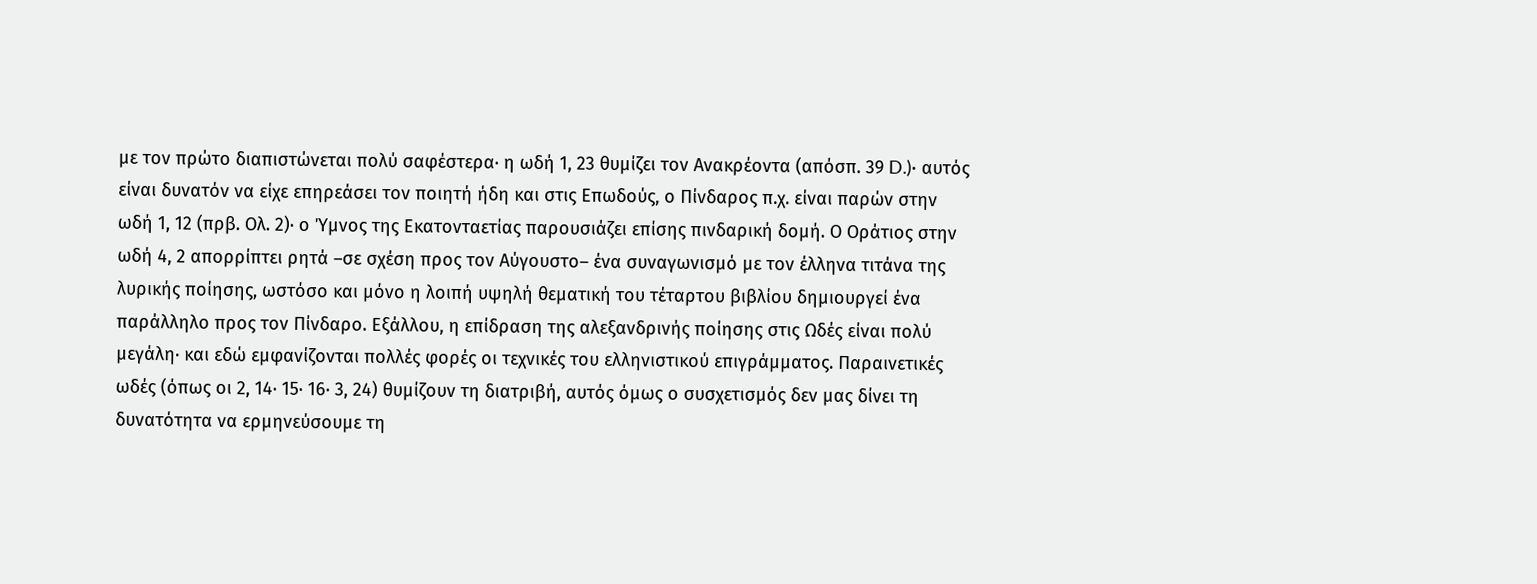με τον πρώτο διαπιστώνεται πολύ σαφέστερα· η ωδή 1, 23 θυμίζει τον Ανακρέοντα (απόσπ. 39 D.)· αυτός είναι δυνατόν να είχε επηρεάσει τον ποιητή ήδη και στις Επωδούς, ο Πίνδαρος π.χ. είναι παρών στην ωδή 1, 12 (πρβ. Ολ. 2)· ο Ύμνος της Εκατονταετίας παρουσιάζει επίσης πινδαρική δομή. Ο Οράτιος στην ωδή 4, 2 απορρίπτει ρητά –σε σχέση προς τον Αύγουστο– ένα συναγωνισμό με τον έλληνα τιτάνα της λυρικής ποίησης, ωστόσο και μόνο η λοιπή υψηλή θεματική του τέταρτου βιβλίου δημιουργεί ένα παράλληλο προς τον Πίνδαρο. Εξάλλου, η επίδραση της αλεξανδρινής ποίησης στις Ωδές είναι πολύ μεγάλη· και εδώ εμφανίζονται πολλές φορές οι τεχνικές του ελληνιστικού επιγράμματος. Παραινετικές ωδές (όπως οι 2, 14· 15· 16· 3, 24) θυμίζουν τη διατριβή, αυτός όμως ο συσχετισμός δεν μας δίνει τη δυνατότητα να ερμηνεύσουμε τη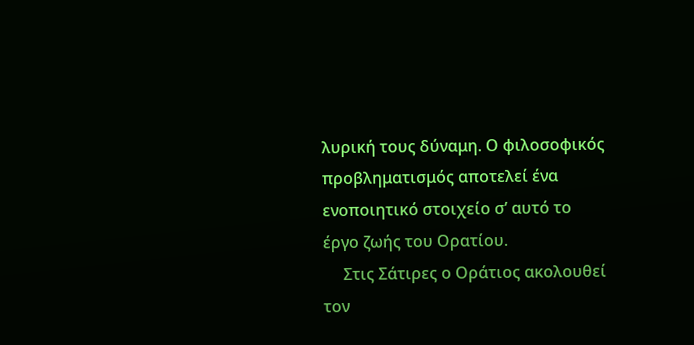λυρική τους δύναμη. Ο φιλοσοφικός προβληματισμός αποτελεί ένα ενοποιητικό στοιχείο σ’ αυτό το έργο ζωής του Ορατίου.
     Στις Σάτιρες ο Οράτιος ακολουθεί τον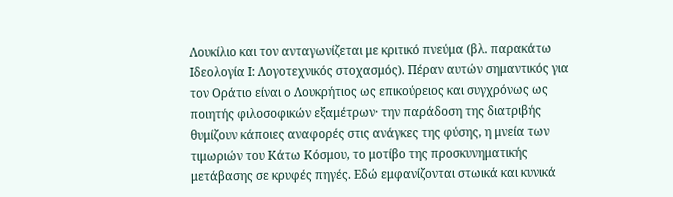Λουκίλιο και τον ανταγωνίζεται με κριτικό πνεύμα (βλ. παρακάτω Ιδεολογία Ι: Λογοτεχνικός στοχασμός). Πέραν αυτών σημαντικός για τον Οράτιο είναι ο Λουκρήτιος ως επικούρειος και συγχρόνως ως ποιητής φιλοσοφικών εξαμέτρων· την παράδοση της διατριβής θυμίζουν κάποιες αναφορές στις ανάγκες της φύσης, η μνεία των τιμωριών του Κάτω Κόσμου, το μοτίβο της προσκυνηματικής μετάβασης σε κρυφές πηγές. Εδώ εμφανίζονται στωικά και κυνικά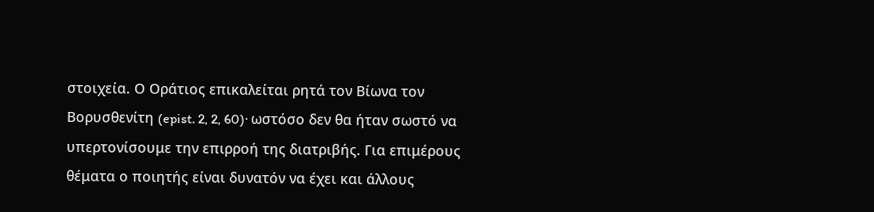στοιχεία. Ο Οράτιος επικαλείται ρητά τον Βίωνα τον Βορυσθενίτη (epist. 2, 2, 60)· ωστόσο δεν θα ήταν σωστό να υπερτονίσουμε την επιρροή της διατριβής. Για επιμέρους θέματα ο ποιητής είναι δυνατόν να έχει και άλλους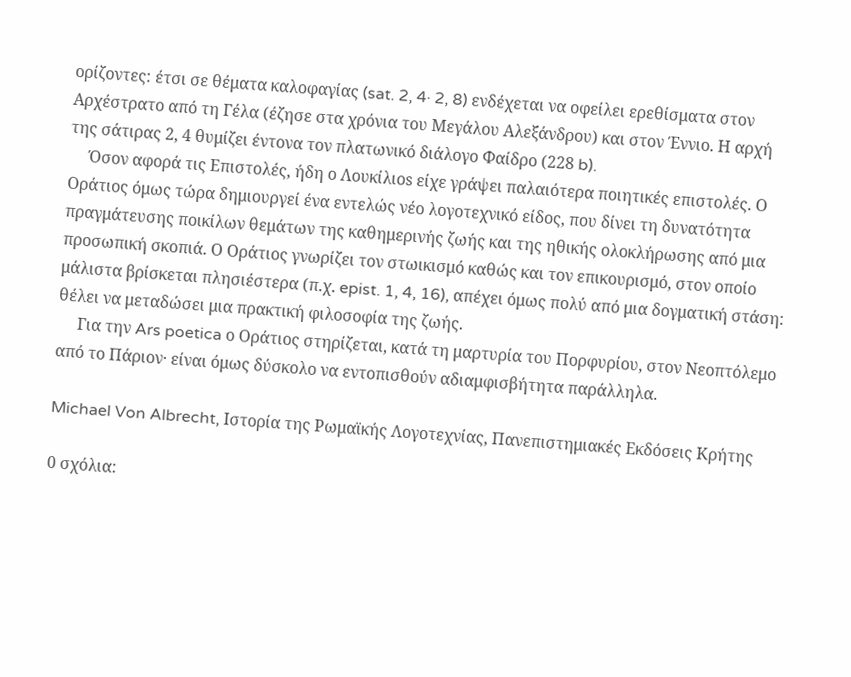ορίζοντες: έτσι σε θέματα καλοφαγίας (sat. 2, 4· 2, 8) ενδέχεται να οφείλει ερεθίσματα στον Αρχέστρατο από τη Γέλα (έζησε στα χρόνια του Μεγάλου Αλεξάνδρου) και στον Έννιο. Η αρχή της σάτιρας 2, 4 θυμίζει έντονα τον πλατωνικό διάλογο Φαίδρο (228 b).
     Όσον αφορά τις Επιστολές, ήδη ο Λουκίλιοs είχε γράψει παλαιότερα ποιητικές επιστολές. Ο Οράτιος όμως τώρα δημιουργεί ένα εντελώς νέο λογοτεχνικό είδος, που δίνει τη δυνατότητα πραγμάτευσης ποικίλων θεμάτων της καθημερινής ζωής και της ηθικής ολοκλήρωσης από μια προσωπική σκοπιά. Ο Οράτιος γνωρίζει τον στωικισμό καθώς και τον επικουρισμό, στον οποίο μάλιστα βρίσκεται πλησιέστερα (π.χ. epist. 1, 4, 16), απέχει όμως πολύ από μια δογματική στάση: θέλει να μεταδώσει μια πρακτική φιλοσοφία της ζωής.
     Για την Ars poetica ο Οράτιος στηρίζεται, κατά τη μαρτυρία του Πορφυρίου, στον Νεοπτόλεμο από το Πάριον· είναι όμως δύσκολο να εντοπισθούν αδιαμφισβήτητα παράλληλα.

Michael Von Albrecht, Ιστορία της Ρωμαϊκής Λογοτεχνίας, Πανεπιστημιακές Εκδόσεις Κρήτης

0 σχόλια: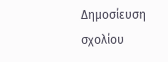Δημοσίευση σχολίου